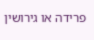פרידה או גירושין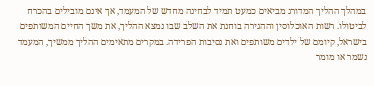במהלך ההליך המדורג מביאים כמעט תמיד לבחינה מחדש של המעמד, אך אינם מובילים בהכרח לביטולו. רשות האוכלוסין וההגירה בוחנת את השלב שבו נמצא ההליך, את משך החיים המשותפים בישראל, קיומם של ילדים משותפים ואת נסיבות הפרידה. במקרים מתאימים ההליך ממשיך, המעמד נשמר או מומר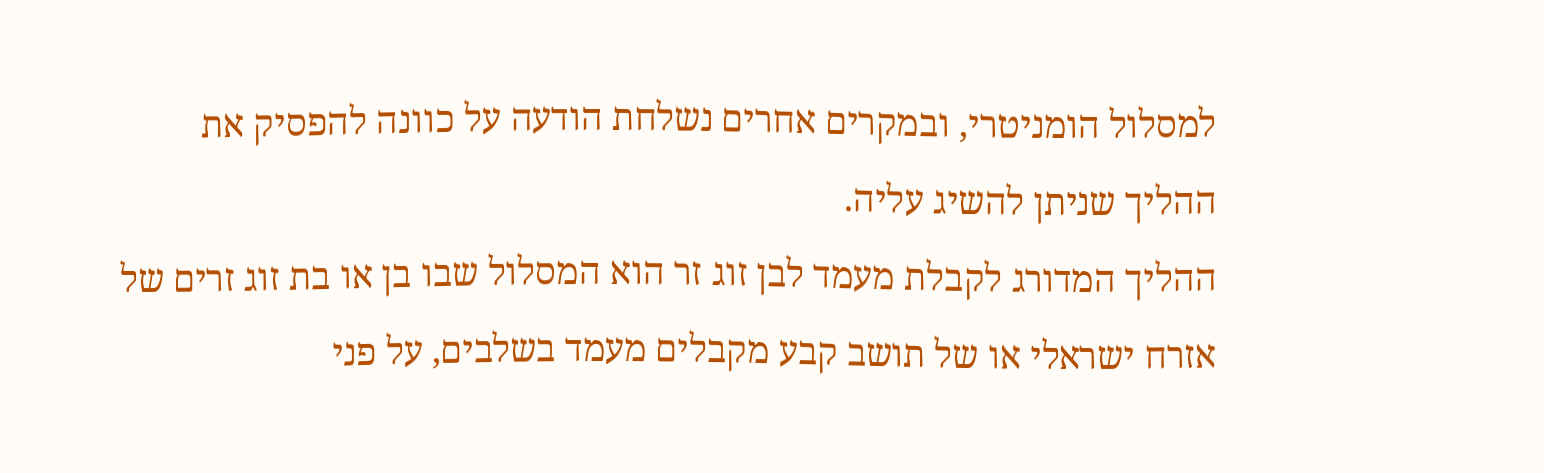למסלול הומניטרי, ובמקרים אחרים נשלחת הודעה על כוונה להפסיק את ההליך שניתן להשיג עליה.
ההליך המדורג לקבלת מעמד לבן זוג זר הוא המסלול שבו בן או בת זוג זרים של אזרח ישראלי או של תושב קבע מקבלים מעמד בשלבים, על פני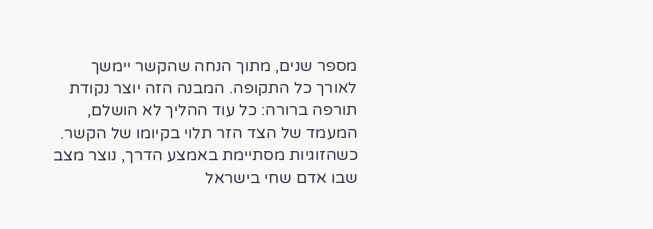מספר שנים, מתוך הנחה שהקשר יימשך לאורך כל התקופה. המבנה הזה יוצר נקודת תורפה ברורה: כל עוד ההליך לא הושלם, המעמד של הצד הזר תלוי בקיומו של הקשר. כשהזוגיות מסתיימת באמצע הדרך, נוצר מצב שבו אדם שחי בישראל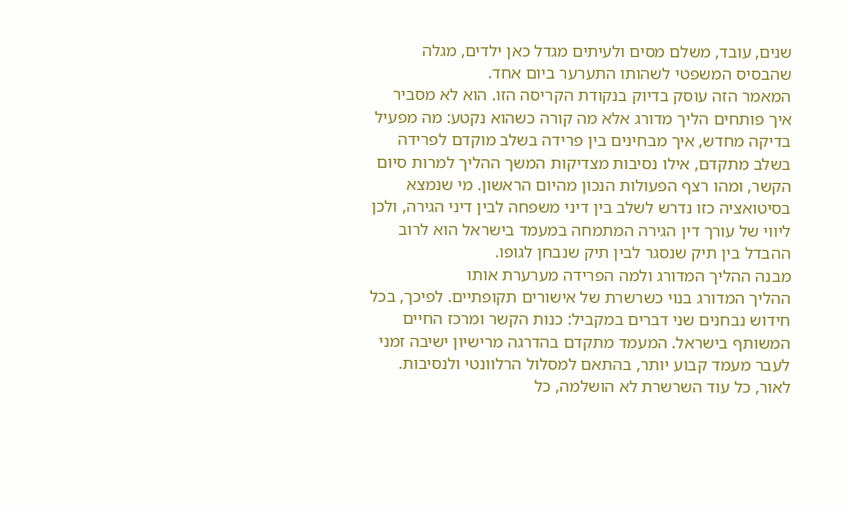שנים, עובד, משלם מסים ולעיתים מגדל כאן ילדים, מגלה שהבסיס המשפטי לשהותו התערער ביום אחד.
המאמר הזה עוסק בדיוק בנקודת הקריסה הזו. הוא לא מסביר איך פותחים הליך מדורג אלא מה קורה כשהוא נקטע: מה מפעיל בדיקה מחדש, איך מבחינים בין פרידה בשלב מוקדם לפרידה בשלב מתקדם, אילו נסיבות מצדיקות המשך ההליך למרות סיום הקשר, ומהו רצף הפעולות הנכון מהיום הראשון. מי שנמצא בסיטואציה כזו נדרש לשלב בין דיני משפחה לבין דיני הגירה, ולכן ליווי של עורך דין הגירה המתמחה במעמד בישראל הוא לרוב ההבדל בין תיק שנסגר לבין תיק שנבחן לגופו.
מבנה ההליך המדורג ולמה הפרידה מערערת אותו
ההליך המדורג בנוי כשרשרת של אישורים תקופתיים. לפיכך, בכל חידוש נבחנים שני דברים במקביל: כנות הקשר ומרכז החיים המשותף בישראל. המעמד מתקדם בהדרגה מרישיון ישיבה זמני לעבר מעמד קבוע יותר, בהתאם למסלול הרלוונטי ולנסיבות. לאור, כל עוד השרשרת לא הושלמה, כל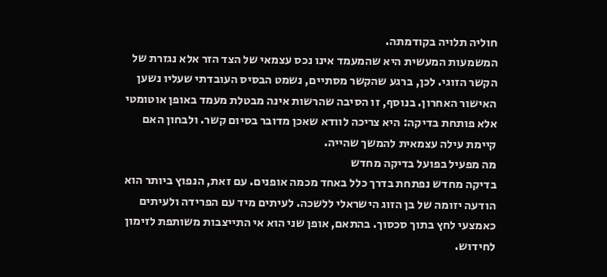חוליה תלויה בקודמתה.
המשמעות המעשית היא שהמעמד אינו נכס עצמאי של הצד הזר אלא נגזרת של הקשר הזוגי. לכן, ברגע שהקשר מסתיים, נשמט הבסיס העובדתי שעליו נשען האישור האחרון. בנוסף, זו הסיבה שהרשות אינה מבטלת מעמד באופן אוטומטי אלא פותחת בדיקה: היא צריכה לוודא שאכן מדובר בסיום קשר. ולבחון האם קיימת עילה עצמאית להמשך שהייה.
מה מפעיל בפועל בדיקה מחדש
בדיקה מחדש נפתחת בדרך כלל באחד מכמה אופנים. עם זאת, הנפוץ ביותר הוא הודעה יזומה של בן הזוג הישראלי ללשכה. לעיתים מיד עם הפרידה ולעיתים כאמצעי לחץ בתוך סכסוך. בהתאם, אופן שני הוא אי התייצבות משותפת לזימון לחידוש.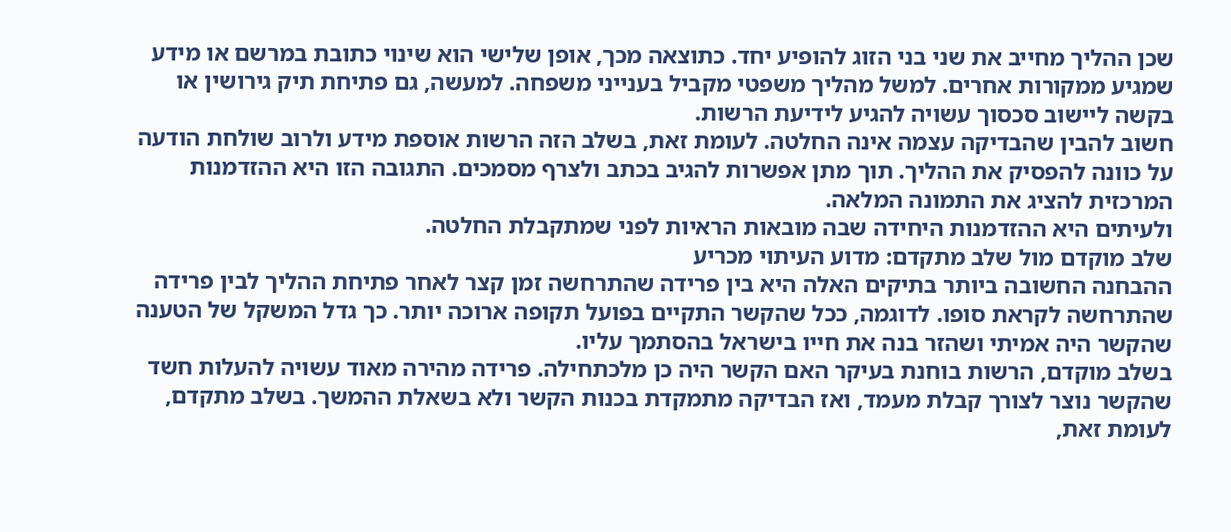שכן ההליך מחייב את שני בני הזוג להופיע יחד. כתוצאה מכך, אופן שלישי הוא שינוי כתובת במרשם או מידע שמגיע ממקורות אחרים. למשל מהליך משפטי מקביל בענייני משפחה. למעשה, גם פתיחת תיק גירושין או בקשה ליישוב סכסוך עשויה להגיע לידיעת הרשות.
חשוב להבין שהבדיקה עצמה אינה החלטה. לעומת זאת, בשלב הזה הרשות אוספת מידע ולרוב שולחת הודעה על כוונה להפסיק את ההליך. תוך מתן אפשרות להגיב בכתב ולצרף מסמכים. התגובה הזו היא ההזדמנות המרכזית להציג את התמונה המלאה.
ולעיתים היא ההזדמנות היחידה שבה מובאות הראיות לפני שמתקבלת החלטה.
שלב מוקדם מול שלב מתקדם: מדוע העיתוי מכריע
ההבחנה החשובה ביותר בתיקים האלה היא בין פרידה שהתרחשה זמן קצר לאחר פתיחת ההליך לבין פרידה שהתרחשה לקראת סופו. לדוגמה, ככל שהקשר התקיים בפועל תקופה ארוכה יותר. כך גדל המשקל של הטענה שהקשר היה אמיתי ושהזר בנה את חייו בישראל בהסתמך עליו.
בשלב מוקדם, הרשות בוחנת בעיקר האם הקשר היה כן מלכתחילה. פרידה מהירה מאוד עשויה להעלות חשד שהקשר נוצר לצורך קבלת מעמד, ואז הבדיקה מתמקדת בכנות הקשר ולא בשאלת ההמשך. בשלב מתקדם, לעומת זאת,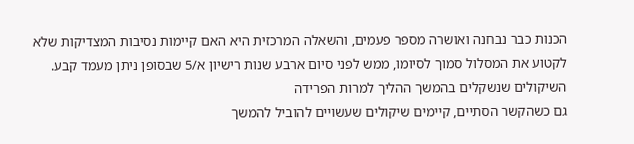הכנות כבר נבחנה ואושרה מספר פעמים, והשאלה המרכזית היא האם קיימות נסיבות המצדיקות שלא לקטוע את המסלול סמוך לסיומו, ממש לפני סיום ארבע שנות רישיון א/5 שבסופן ניתן מעמד קבע.
השיקולים שנשקלים בהמשך ההליך למרות הפרידה
גם כשהקשר הסתיים, קיימים שיקולים שעשויים להוביל להמשך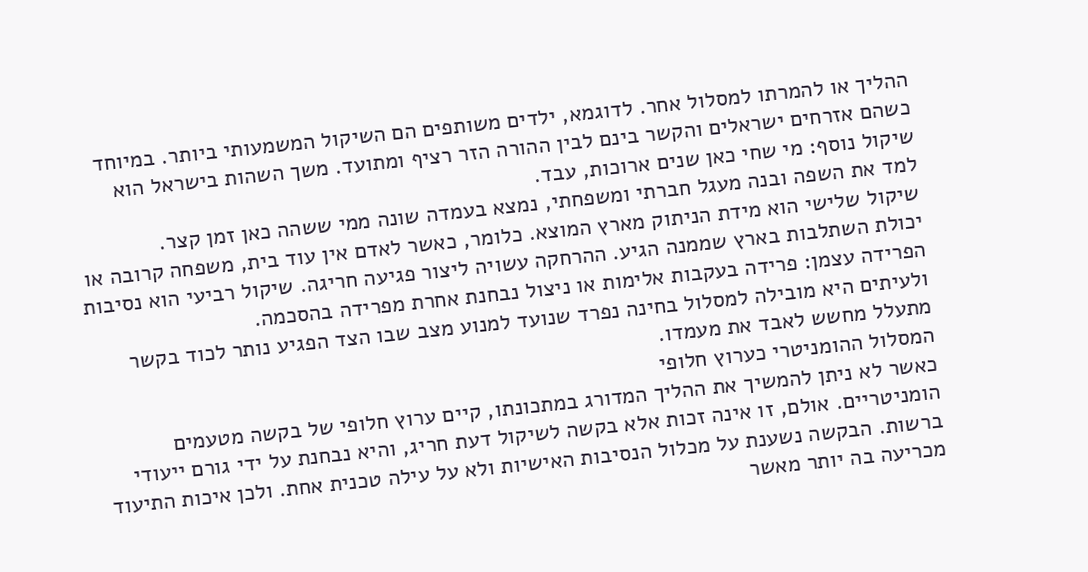ההליך או להמרתו למסלול אחר. לדוגמא, ילדים משותפים הם השיקול המשמעותי ביותר. במיוחד כשהם אזרחים ישראלים והקשר בינם לבין ההורה הזר רציף ומתועד. משך השהות בישראל הוא שיקול נוסף: מי שחי כאן שנים ארוכות, עבד.
למד את השפה ובנה מעגל חברתי ומשפחתי, נמצא בעמדה שונה ממי ששהה כאן זמן קצר.
שיקול שלישי הוא מידת הניתוק מארץ המוצא. כלומר, כאשר לאדם אין עוד בית, משפחה קרובה או יכולת השתלבות בארץ שממנה הגיע. ההרחקה עשויה ליצור פגיעה חריגה. שיקול רביעי הוא נסיבות הפרידה עצמן: פרידה בעקבות אלימות או ניצול נבחנת אחרת מפרידה בהסכמה.
ולעיתים היא מובילה למסלול בחינה נפרד שנועד למנוע מצב שבו הצד הפגיע נותר לכוד בקשר מתעלל מחשש לאבד את מעמדו.
המסלול ההומניטרי כערוץ חלופי
כאשר לא ניתן להמשיך את ההליך המדורג במתכונתו, קיים ערוץ חלופי של בקשה מטעמים הומניטריים. אולם, זו אינה זכות אלא בקשה לשיקול דעת חריג, והיא נבחנת על ידי גורם ייעודי ברשות. הבקשה נשענת על מכלול הנסיבות האישיות ולא על עילה טכנית אחת. ולכן איכות התיעוד מכריעה בה יותר מאשר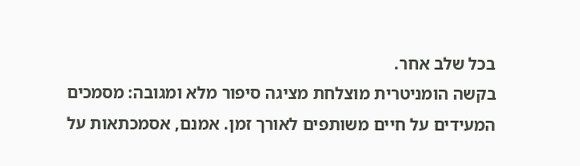בכל שלב אחר.
בקשה הומניטרית מוצלחת מציגה סיפור מלא ומגובה: מסמכים המעידים על חיים משותפים לאורך זמן. אמנם, אסמכתאות על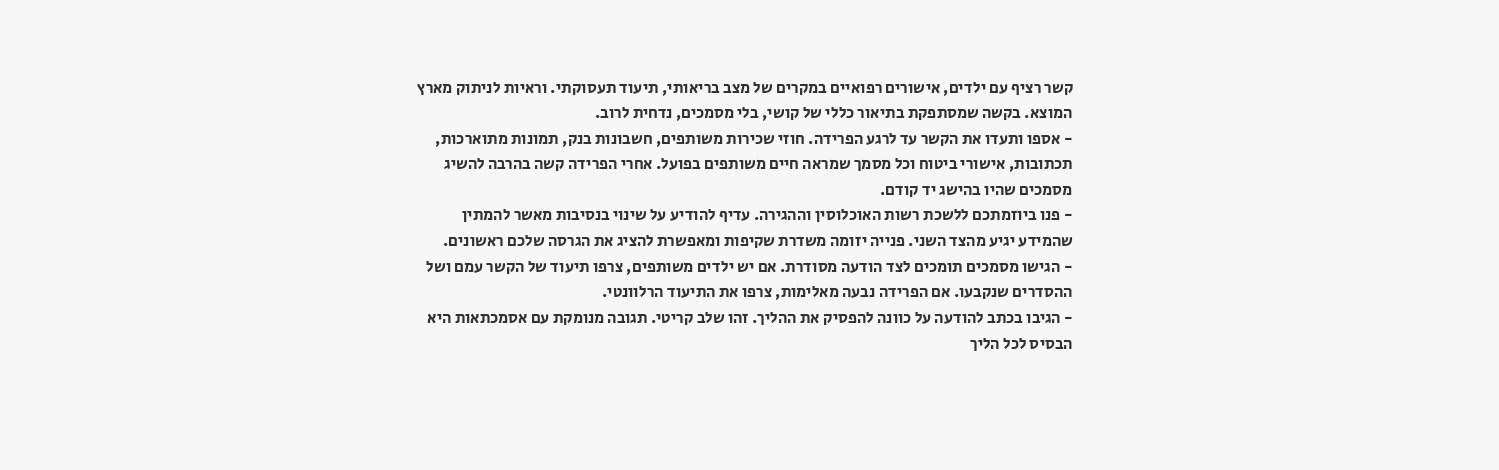קשר רציף עם ילדים, אישורים רפואיים במקרים של מצב בריאותי, תיעוד תעסוקתי. וראיות לניתוק מארץ המוצא. בקשה שמסתפקת בתיאור כללי של קושי, בלי מסמכים, נדחית לרוב.
- אספו ותעדו את הקשר עד לרגע הפרידה. חוזי שכירות משותפים, חשבונות בנק, תמונות מתוארכות, תכתובות, אישורי ביטוח וכל מסמך שמראה חיים משותפים בפועל. אחרי הפרידה קשה בהרבה להשיג מסמכים שהיו בהישג יד קודם.
- פנו ביוזמתכם ללשכת רשות האוכלוסין וההגירה. עדיף להודיע על שינוי בנסיבות מאשר להמתין שהמידע יגיע מהצד השני. פנייה יזומה משדרת שקיפות ומאפשרת להציג את הגרסה שלכם ראשונים.
- הגישו מסמכים תומכים לצד הודעה מסודרת. אם יש ילדים משותפים, צרפו תיעוד של הקשר עמם ושל ההסדרים שנקבעו. אם הפרידה נבעה מאלימות, צרפו את התיעוד הרלוונטי.
- הגיבו בכתב להודעה על כוונה להפסיק את ההליך. זהו שלב קריטי. תגובה מנומקת עם אסמכתאות היא הבסיס לכל הליך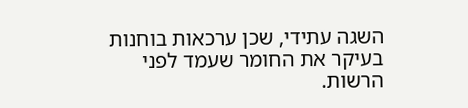השגה עתידי, שכן ערכאות בוחנות בעיקר את החומר שעמד לפני הרשות.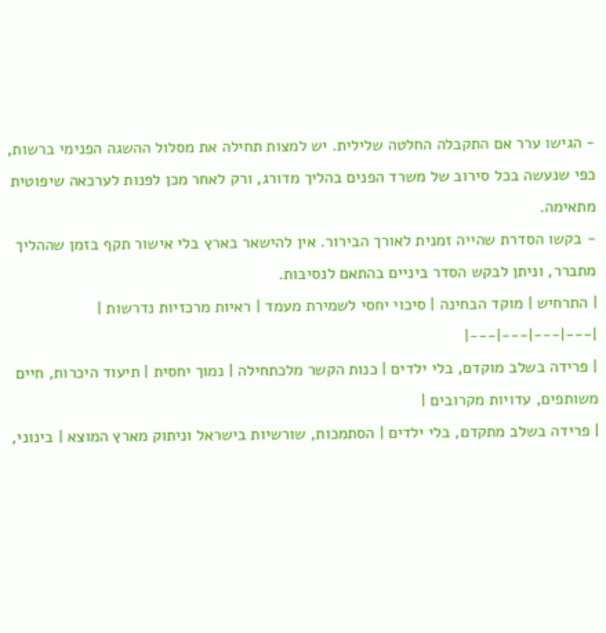- הגישו ערר אם התקבלה החלטה שלילית. יש למצות תחילה את מסלול ההשגה הפנימי ברשות, כפי שנעשה בכל סירוב של משרד הפנים בהליך מדורג, ורק לאחר מכן לפנות לערכאה שיפוטית מתאימה.
- בקשו הסדרת שהייה זמנית לאורך הבירור. אין להישאר בארץ בלי אישור תקף בזמן שההליך מתברר, וניתן לבקש הסדר ביניים בהתאם לנסיבות.
| התרחיש | מוקד הבחינה | סיכוי יחסי לשמירת מעמד | ראיות מרכזיות נדרשות |
|---|---|---|---|
| פרידה בשלב מוקדם, בלי ילדים | כנות הקשר מלכתחילה | נמוך יחסית | תיעוד היכרות, חיים משותפים, עדויות מקרובים |
| פרידה בשלב מתקדם, בלי ילדים | הסתמכות, שורשיות בישראל וניתוק מארץ המוצא | בינוני,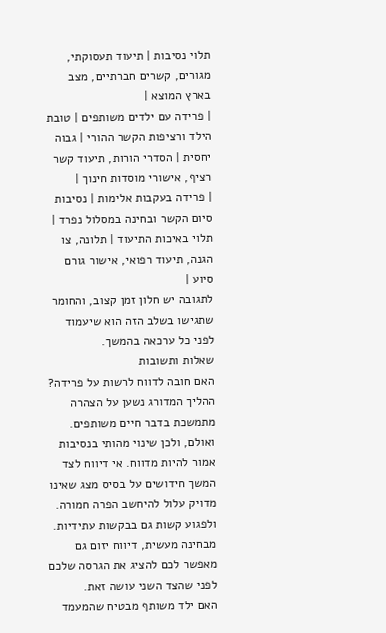תלוי נסיבות | תיעוד תעסוקתי, מגורים, קשרים חברתיים, מצב בארץ המוצא |
| פרידה עם ילדים משותפים | טובת הילד ורציפות הקשר ההורי | גבוה יחסית | הסדרי הורות, תיעוד קשר רציף, אישורי מוסדות חינוך |
| פרידה בעקבות אלימות | נסיבות סיום הקשר ובחינה במסלול נפרד | תלוי באיכות התיעוד | תלונה, צו הגנה, תיעוד רפואי, אישור גורם סיוע |
לתגובה יש חלון זמן קצוב, והחומר שתגישו בשלב הזה הוא שיעמוד לפני כל ערכאה בהמשך.
שאלות ותשובות
האם חובה לדווח לרשות על פרידה?
ההליך המדורג נשען על הצהרה מתמשכת בדבר חיים משותפים. ואולם, ולכן שינוי מהותי בנסיבות אמור להיות מדווח. אי דיווח לצד המשך חידושים על בסיס מצג שאינו מדויק עלול להיחשב הפרה חמורה. ולפגוע קשות גם בבקשות עתידיות.
מבחינה מעשית, דיווח יזום גם מאפשר לכם להציג את הגרסה שלכם לפני שהצד השני עושה זאת.
האם ילד משותף מבטיח שהמעמד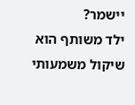יישמר?
ילד משותף הוא שיקול משמעותי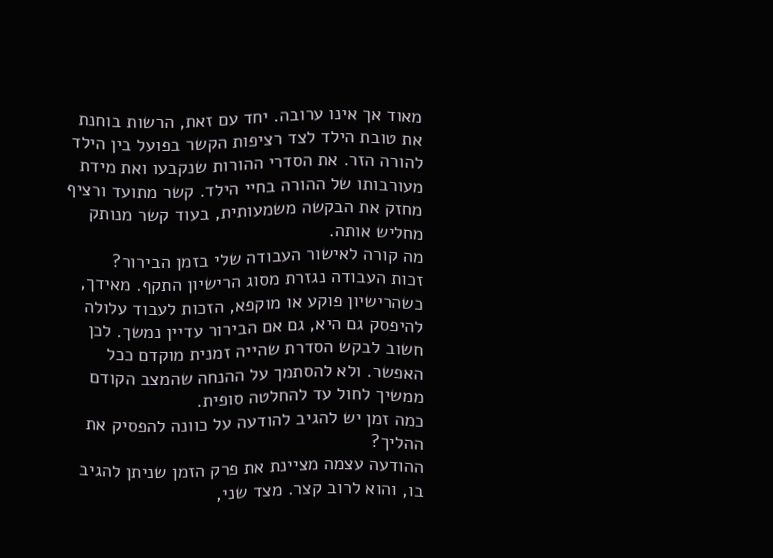מאוד אך אינו ערובה. יחד עם זאת, הרשות בוחנת את טובת הילד לצד רציפות הקשר בפועל בין הילד להורה הזר. את הסדרי ההורות שנקבעו ואת מידת מעורבותו של ההורה בחיי הילד. קשר מתועד ורציף מחזק את הבקשה משמעותית, בעוד קשר מנותק מחליש אותה.
מה קורה לאישור העבודה שלי בזמן הבירור?
זכות העבודה נגזרת מסוג הרישיון התקף. מאידך, כשהרישיון פוקע או מוקפא, הזכות לעבוד עלולה להיפסק גם היא, גם אם הבירור עדיין נמשך. לכן חשוב לבקש הסדרת שהייה זמנית מוקדם ככל האפשר. ולא להסתמך על ההנחה שהמצב הקודם ממשיך לחול עד להחלטה סופית.
כמה זמן יש להגיב להודעה על כוונה להפסיק את ההליך?
ההודעה עצמה מציינת את פרק הזמן שניתן להגיב בו, והוא לרוב קצר. מצד שני,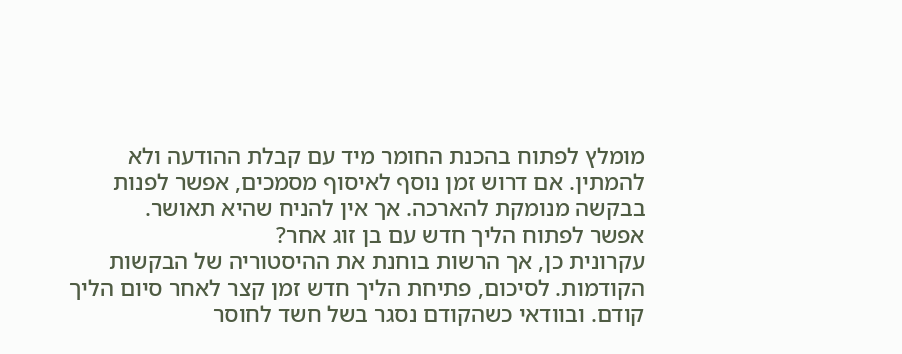מומלץ לפתוח בהכנת החומר מיד עם קבלת ההודעה ולא להמתין. אם דרוש זמן נוסף לאיסוף מסמכים, אפשר לפנות בבקשה מנומקת להארכה. אך אין להניח שהיא תאושר.
אפשר לפתוח הליך חדש עם בן זוג אחר?
עקרונית כן, אך הרשות בוחנת את ההיסטוריה של הבקשות הקודמות. לסיכום, פתיחת הליך חדש זמן קצר לאחר סיום הליך קודם. ובוודאי כשהקודם נסגר בשל חשד לחוסר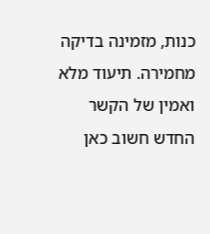כנות, מזמינה בדיקה מחמירה. תיעוד מלא ואמין של הקשר החדש חשוב כאן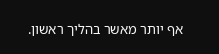אף יותר מאשר בהליך ראשון.